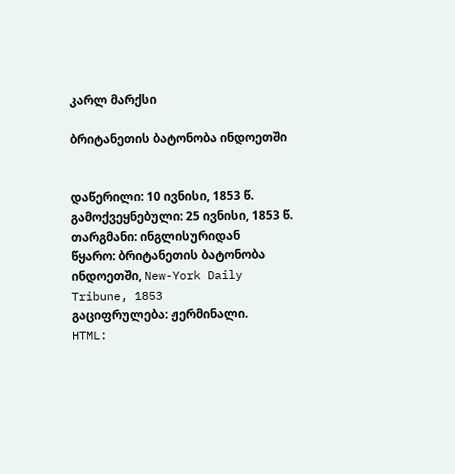კარლ მარქსი

ბრიტანეთის ბატონობა ინდოეთში


დაწერილი: 10 ივნისი, 1853 წ.
გამოქვეყნებული: 25 ივნისი, 1853 წ.
თარგმანი: ინგლისურიდან
წყარო: ბრიტანეთის ბატონობა ინდოეთში, New-York Daily Tribune, 1853
გაციფრულება: ჟერმინალი.
HTML: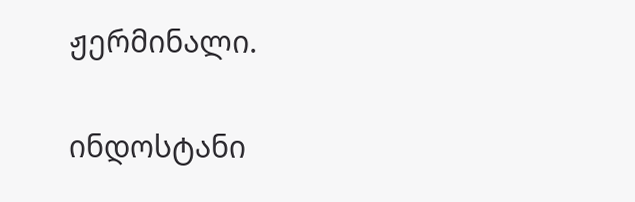ჟერმინალი.


ინდოსტანი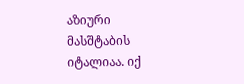აზიური მასშტაბის იტალიაა. იქ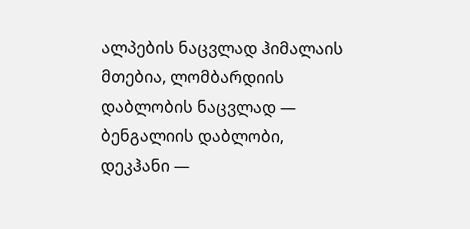ალპების ნაცვლად ჰიმალაის მთებია, ლომბარდიის დაბლობის ნაცვლად — ბენგალიის დაბლობი, დეკჰანი —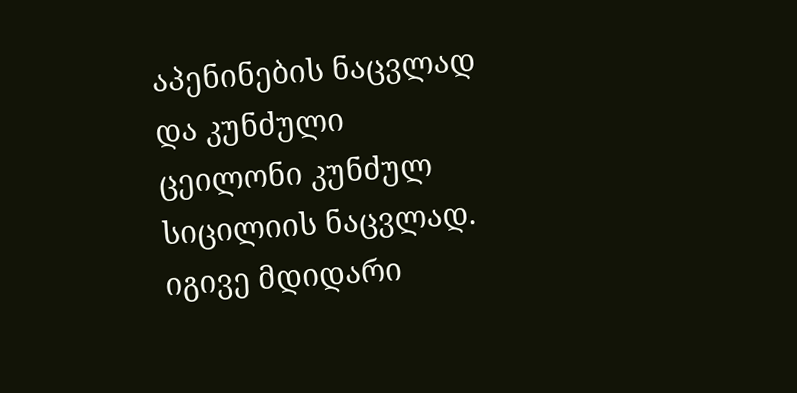აპენინების ნაცვლად და კუნძული ცეილონი კუნძულ სიცილიის ნაცვლად. იგივე მდიდარი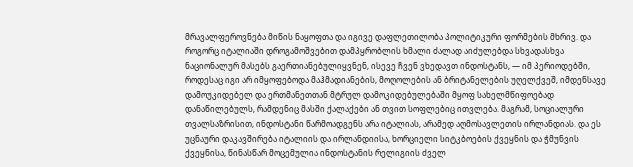მრავალფეროვნება მიწის ნაყოფთა და იგივე დაფლეთილობა პოლიტიკური ფორმების მხრივ. და როგორც იტალიაში დროგამოშვებით დამპყრობლის ხმალი ძალად აიძულებდა სხვადასხვა ნაციონალურ მასებს გაერთიანებულიყვნენ, ისევე ჩვენ ვხედავთ ინდოსტანს, — იმ პერიოდებში, როდესაც იგი არ იმყოფებოდა მაჰმადიანების, მოღოლების ან ბრიტანელების უღელქვეშ, იმდენსავე დამოუკიდებელ და ერთმანეთთან მტრულ დამოკიდებულებაში მყოფ სახელმწიფოებად დანაწილებულს, რამდენიც მასში ქალაქები ან თვით სოფლებიც ითვლება. მაგრამ, სოციალური თვალსაზრისით, ინდოსტანი წარმოადგენს არა იტალიას, არამედ აღმოსავლეთის ირლანდიას. და ეს უცნაური დაკავშირება იტალიის და ირლანდიისა, ხორციელი სიტკბოების ქვეყნის და ჭმუნვის ქვეყნისა, წინასწარ მოცემულია ინდოსტანის რელიგიის ძველ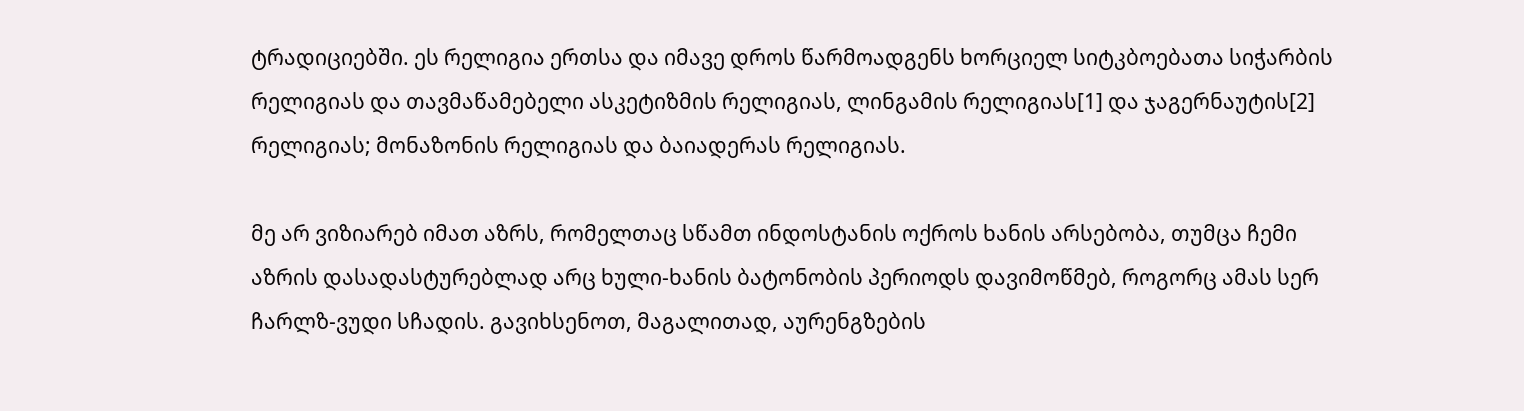ტრადიციებში. ეს რელიგია ერთსა და იმავე დროს წარმოადგენს ხორციელ სიტკბოებათა სიჭარბის რელიგიას და თავმაწამებელი ასკეტიზმის რელიგიას, ლინგამის რელიგიას[1] და ჯაგერნაუტის[2] რელიგიას; მონაზონის რელიგიას და ბაიადერას რელიგიას.

მე არ ვიზიარებ იმათ აზრს, რომელთაც სწამთ ინდოსტანის ოქროს ხანის არსებობა, თუმცა ჩემი აზრის დასადასტურებლად არც ხული-ხანის ბატონობის პერიოდს დავიმოწმებ, როგორც ამას სერ ჩარლზ-ვუდი სჩადის. გავიხსენოთ, მაგალითად, აურენგზების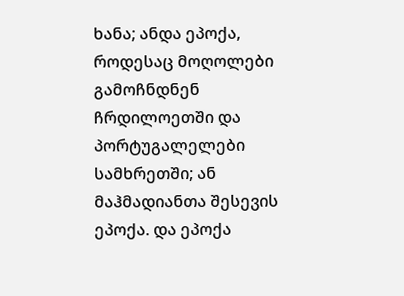ხანა; ანდა ეპოქა, როდესაც მოღოლები გამოჩნდნენ ჩრდილოეთში და პორტუგალელები სამხრეთში; ან მაჰმადიანთა შესევის ეპოქა. და ეპოქა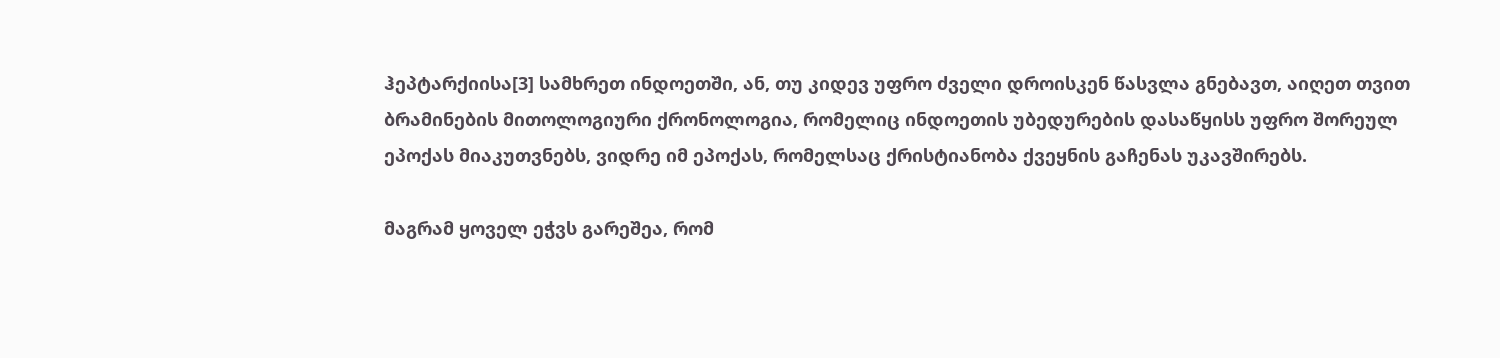ჰეპტარქიისა[3] სამხრეთ ინდოეთში, ან, თუ კიდევ უფრო ძველი დროისკენ წასვლა გნებავთ, აიღეთ თვით ბრამინების მითოლოგიური ქრონოლოგია, რომელიც ინდოეთის უბედურების დასაწყისს უფრო შორეულ ეპოქას მიაკუთვნებს, ვიდრე იმ ეპოქას, რომელსაც ქრისტიანობა ქვეყნის გაჩენას უკავშირებს.

მაგრამ ყოველ ეჭვს გარეშეა, რომ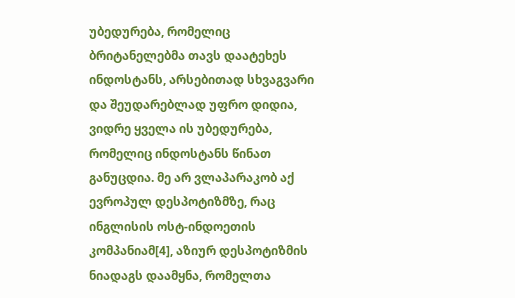უბედურება, რომელიც ბრიტანელებმა თავს დაატეხეს ინდოსტანს, არსებითად სხვაგვარი და შეუდარებლად უფრო დიდია, ვიდრე ყველა ის უბედურება, რომელიც ინდოსტანს წინათ განუცდია. მე არ ვლაპარაკობ აქ ევროპულ დესპოტიზმზე, რაც ინგლისის ოსტ-ინდოეთის კომპანიამ[4], აზიურ დესპოტიზმის ნიადაგს დაამყნა, რომელთა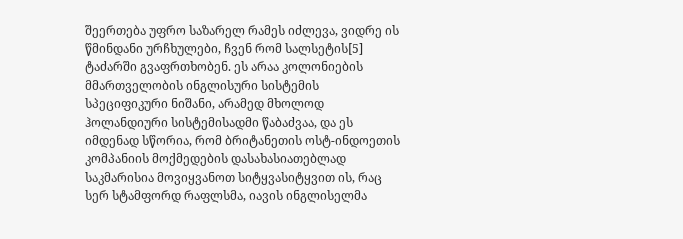შეერთება უფრო საზარელ რამეს იძლევა, ვიდრე ის წმინდანი ურჩხულები, ჩვენ რომ სალსეტის[5] ტაძარში გვაფრთხობენ. ეს არაა კოლონიების მმართველობის ინგლისური სისტემის სპეციფიკური ნიშანი, არამედ მხოლოდ ჰოლანდიური სისტემისადმი წაბაძვაა, და ეს იმდენად სწორია, რომ ბრიტანეთის ოსტ-ინდოეთის კომპანიის მოქმედების დასახასიათებლად საკმარისია მოვიყვანოთ სიტყვასიტყვით ის, რაც სერ სტამფორდ რაფლსმა, იავის ინგლისელმა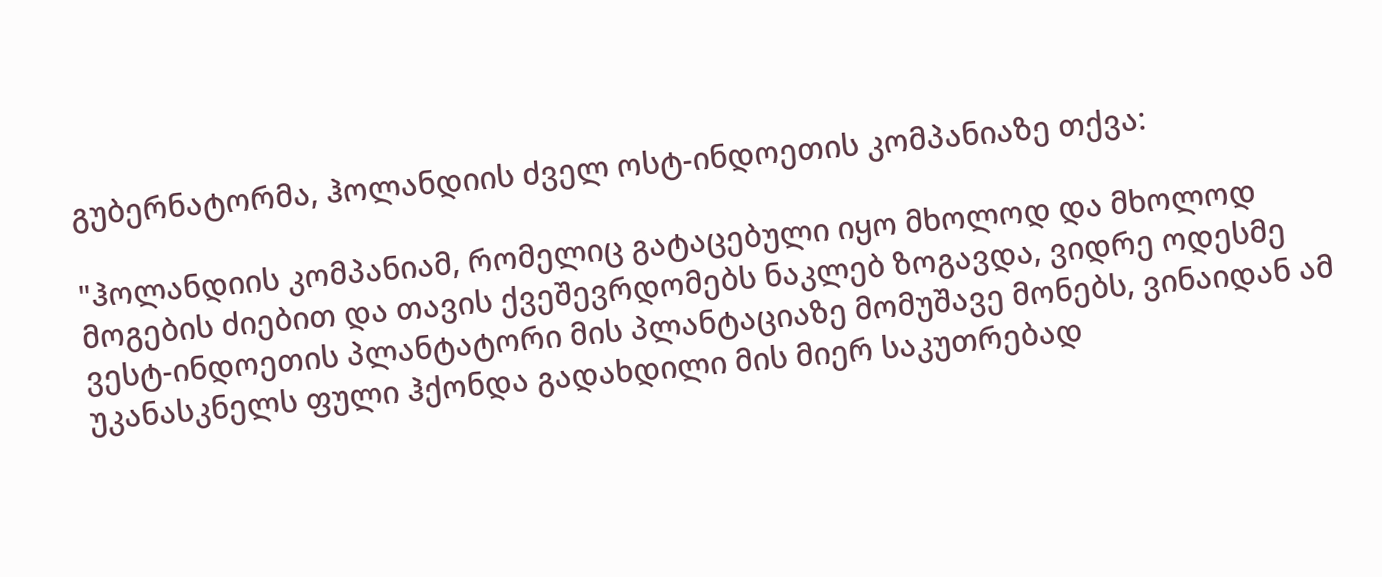გუბერნატორმა, ჰოლანდიის ძველ ოსტ-ინდოეთის კომპანიაზე თქვა:

"ჰოლანდიის კომპანიამ, რომელიც გატაცებული იყო მხოლოდ და მხოლოდ მოგების ძიებით და თავის ქვეშევრდომებს ნაკლებ ზოგავდა, ვიდრე ოდესმე ვესტ-ინდოეთის პლანტატორი მის პლანტაციაზე მომუშავე მონებს, ვინაიდან ამ უკანასკნელს ფული ჰქონდა გადახდილი მის მიერ საკუთრებად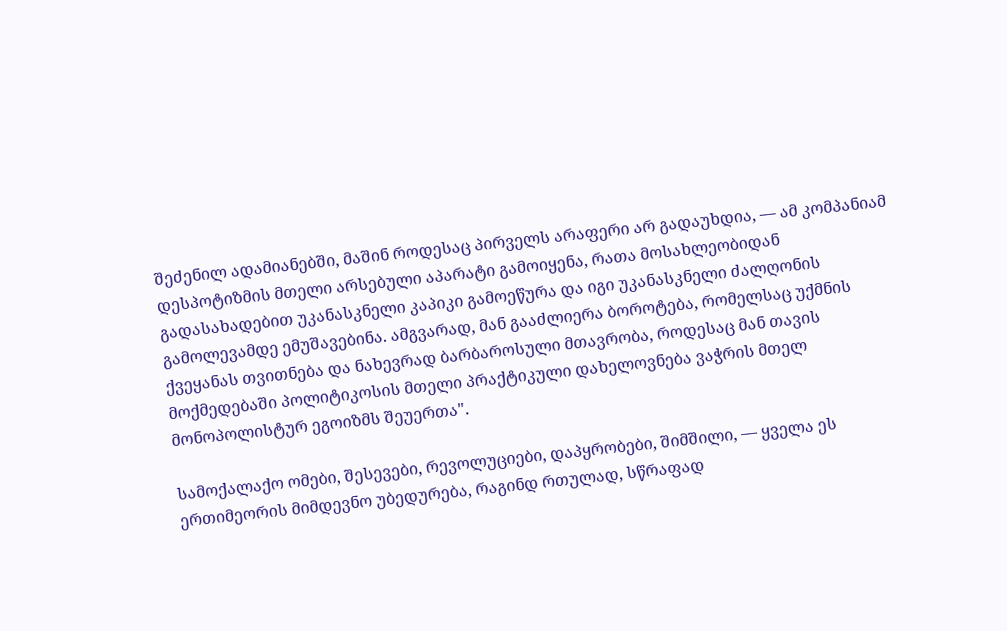შეძენილ ადამიანებში, მაშინ როდესაც პირველს არაფერი არ გადაუხდია, — ამ კომპანიამ დესპოტიზმის მთელი არსებული აპარატი გამოიყენა, რათა მოსახლეობიდან გადასახადებით უკანასკნელი კაპიკი გამოეწურა და იგი უკანასკნელი ძალღონის გამოლევამდე ემუშავებინა. ამგვარად, მან გააძლიერა ბოროტება, რომელსაც უქმნის ქვეყანას თვითნება და ნახევრად ბარბაროსული მთავრობა, როდესაც მან თავის მოქმედებაში პოლიტიკოსის მთელი პრაქტიკული დახელოვნება ვაჭრის მთელ მონოპოლისტურ ეგოიზმს შეუერთა".

სამოქალაქო ომები, შესევები, რევოლუციები, დაპყრობები, შიმშილი, — ყველა ეს ერთიმეორის მიმდევნო უბედურება, რაგინდ რთულად, სწრაფად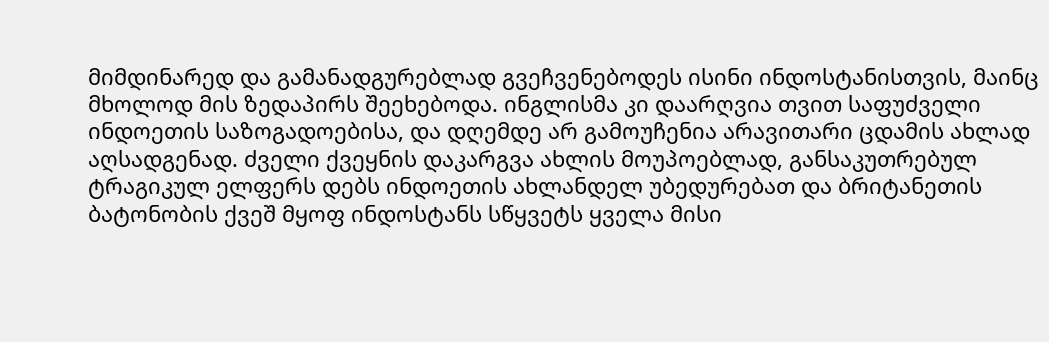მიმდინარედ და გამანადგურებლად გვეჩვენებოდეს ისინი ინდოსტანისთვის, მაინც მხოლოდ მის ზედაპირს შეეხებოდა. ინგლისმა კი დაარღვია თვით საფუძველი ინდოეთის საზოგადოებისა, და დღემდე არ გამოუჩენია არავითარი ცდამის ახლად აღსადგენად. ძველი ქვეყნის დაკარგვა ახლის მოუპოებლად, განსაკუთრებულ ტრაგიკულ ელფერს დებს ინდოეთის ახლანდელ უბედურებათ და ბრიტანეთის ბატონობის ქვეშ მყოფ ინდოსტანს სწყვეტს ყველა მისი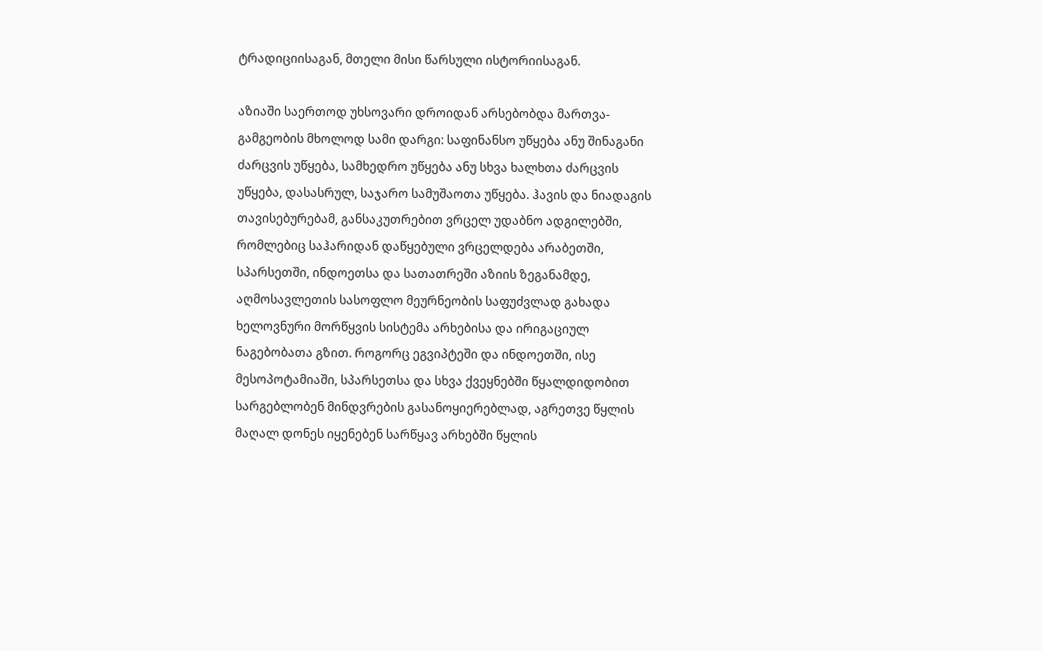ტრადიციისაგან, მთელი მისი წარსული ისტორიისაგან.

აზიაში საერთოდ უხსოვარი დროიდან არსებობდა მართვა-გამგეობის მხოლოდ სამი დარგი: საფინანსო უწყება ანუ შინაგანი ძარცვის უწყება, სამხედრო უწყება ანუ სხვა ხალხთა ძარცვის უწყება, დასასრულ, საჯარო სამუშაოთა უწყება. ჰავის და ნიადაგის თავისებურებამ, განსაკუთრებით ვრცელ უდაბნო ადგილებში, რომლებიც საჰარიდან დაწყებული ვრცელდება არაბეთში, სპარსეთში, ინდოეთსა და სათათრეში აზიის ზეგანამდე, აღმოსავლეთის სასოფლო მეურნეობის საფუძვლად გახადა ხელოვნური მორწყვის სისტემა არხებისა და ირიგაციულ ნაგებობათა გზით. როგორც ეგვიპტეში და ინდოეთში, ისე მესოპოტამიაში, სპარსეთსა და სხვა ქვეყნებში წყალდიდობით სარგებლობენ მინდვრების გასანოყიერებლად, აგრეთვე წყლის მაღალ დონეს იყენებენ სარწყავ არხებში წყლის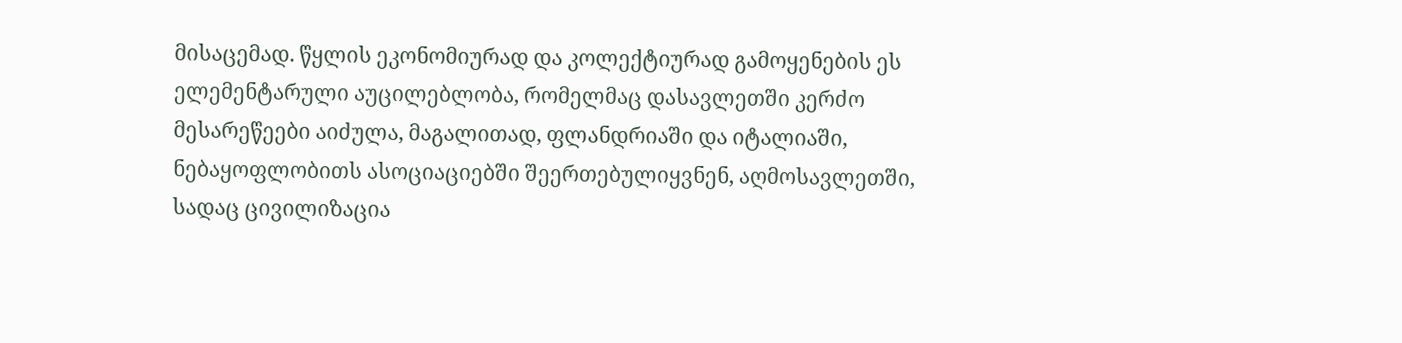მისაცემად. წყლის ეკონომიურად და კოლექტიურად გამოყენების ეს ელემენტარული აუცილებლობა, რომელმაც დასავლეთში კერძო მესარეწეები აიძულა, მაგალითად, ფლანდრიაში და იტალიაში, ნებაყოფლობითს ასოციაციებში შეერთებულიყვნენ, აღმოსავლეთში, სადაც ცივილიზაცია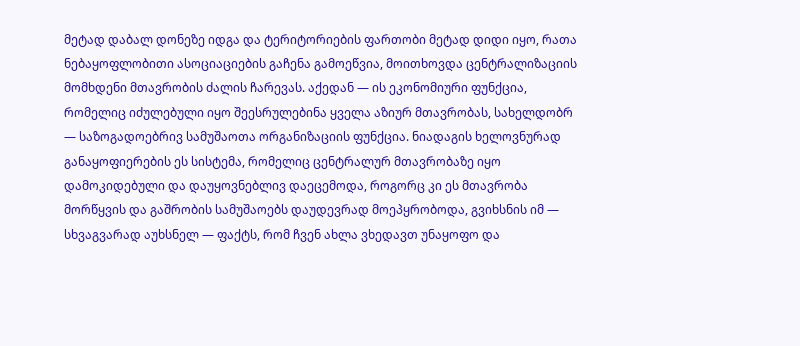მეტად დაბალ დონეზე იდგა და ტერიტორიების ფართობი მეტად დიდი იყო, რათა ნებაყოფლობითი ასოციაციების გაჩენა გამოეწვია, მოითხოვდა ცენტრალიზაციის მომხდენი მთავრობის ძალის ჩარევას. აქედან — ის ეკონომიური ფუნქცია, რომელიც იძულებული იყო შეესრულებინა ყველა აზიურ მთავრობას, სახელდობრ — საზოგადოებრივ სამუშაოთა ორგანიზაციის ფუნქცია. ნიადაგის ხელოვნურად განაყოფიერების ეს სისტემა, რომელიც ცენტრალურ მთავრობაზე იყო დამოკიდებული და დაუყოვნებლივ დაეცემოდა, როგორც კი ეს მთავრობა მორწყვის და გაშრობის სამუშაოებს დაუდევრად მოეპყრობოდა, გვიხსნის იმ — სხვაგვარად აუხსნელ — ფაქტს, რომ ჩვენ ახლა ვხედავთ უნაყოფო და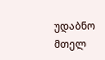უდაბნო მთელ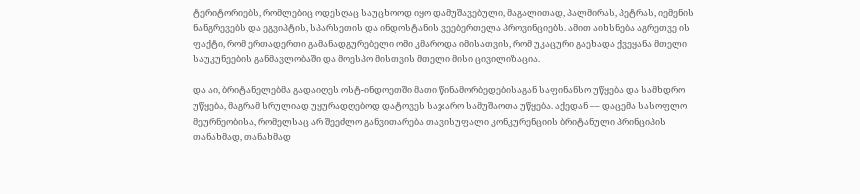ტერიტორიებს, რომლებიც ოდესღაც საუცხოოდ იყო დამუშავებული, მაგალითად, პალმირას, პეტრას, იემენის ნანგრევებს და ეგვიპტის, სპარსეთის და ინდოსტანის ვეებერთელა პროვინციებს. ამით აიხსნება აგრეთვე ის ფაქტი, რომ ერთადერთი გამანადგურებელი ომი კმაროდა იმისათვის, რომ უკაცური გაეხადა ქვეყანა მთელი საუკუნეების განმავლობაში და მოესპო მისთვის მთელი მისი ცივილიზაცია.

და აი, ბრიტანელებმა გადაიღეს ოსტ-ინდოეთში მათი წინამორბედებისაგან საფინანსო უწყება და სამხდრო უწყება, მაგრამ სრულიად უყურადღებოდ დატოვეს საჯარო სამუშაოთა უწყება. აქედან –– დაცემა სასოფლო მეურნეობისა, რომელსაც არ შეეძლო განვითარება თავისუფალი კონკურენციის ბრიტანული პრინციპის თანახმად, თანახმად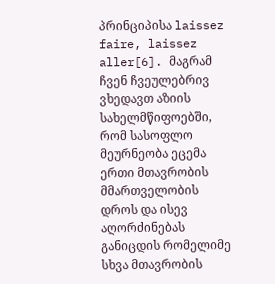პრინციპისა laissez faire, laissez aller[6]. მაგრამ ჩვენ ჩვეულებრივ ვხედავთ აზიის სახელმწიფოებში, რომ სასოფლო მეურნეობა ეცემა ერთი მთავრობის მმართველობის დროს და ისევ აღორძინებას განიცდის რომელიმე სხვა მთავრობის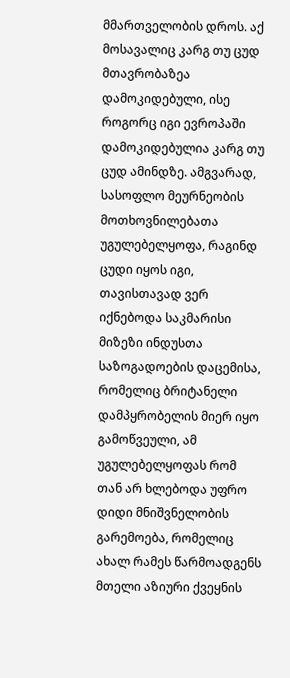მმართველობის დროს. აქ მოსავალიც კარგ თუ ცუდ მთავრობაზეა დამოკიდებული, ისე როგორც იგი ევროპაში დამოკიდებულია კარგ თუ ცუდ ამინდზე. ამგვარად, სასოფლო მეურნეობის მოთხოვნილებათა უგულებელყოფა, რაგინდ ცუდი იყოს იგი, თავისთავად ვერ იქნებოდა საკმარისი მიზეზი ინდუსთა საზოგადოების დაცემისა, რომელიც ბრიტანელი დამპყრობელის მიერ იყო გამოწვეული, ამ უგულებელყოფას რომ თან არ ხლებოდა უფრო დიდი მნიშვნელობის გარემოება, რომელიც ახალ რამეს წარმოადგენს მთელი აზიური ქვეყნის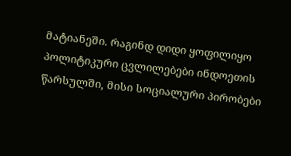მატიანეში. რაგინდ დიდი ყოფილიყო პოლიტიკური ცვლილებები ინდოეთის წარსულში, მისი სოციალური პირობები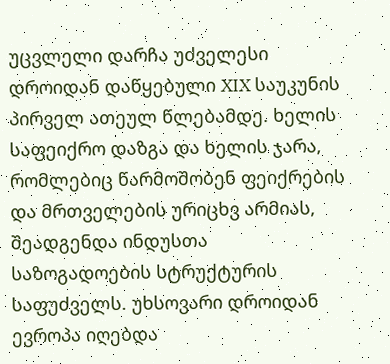უცვლელი დარჩა უძველესი დროიდან დაწყებული XIX საუკუნის პირველ ათეულ წლებამდე. ხელის საფეიქრო დაზგა და ხელის ჯარა, რომლებიც წარმოშობენ ფეიქრების და მრთველების ურიცხვ არმიას, შეადგენდა ინდუსთა საზოგადოების სტრუქტურის საფუძველს. უხსოვარი დროიდან ევროპა იღებდა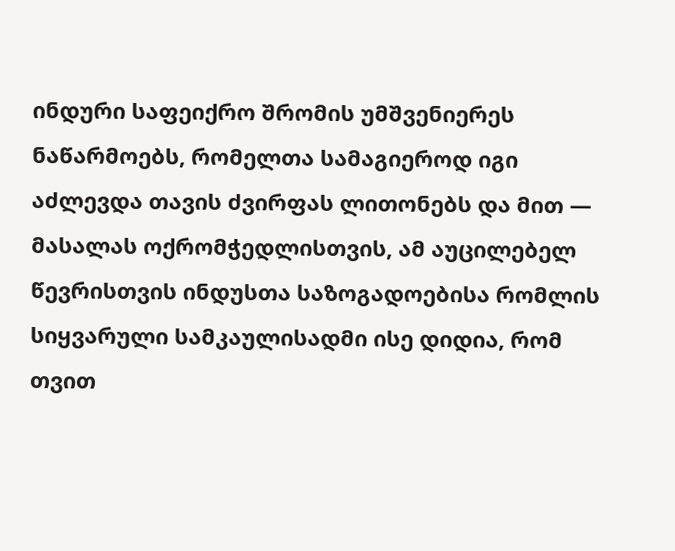ინდური საფეიქრო შრომის უმშვენიერეს ნაწარმოებს, რომელთა სამაგიეროდ იგი აძლევდა თავის ძვირფას ლითონებს და მით — მასალას ოქრომჭედლისთვის, ამ აუცილებელ წევრისთვის ინდუსთა საზოგადოებისა რომლის სიყვარული სამკაულისადმი ისე დიდია, რომ თვით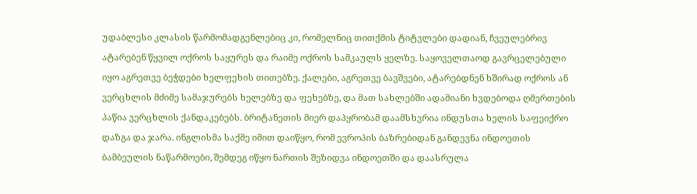უდაბლესი კლასის წარმომადგენლებიც კი, რომელნიც თითქმის ტიტვლები დადიან, ჩვეულებრივ ატარებენ წყვილ ოქროს საყურეს და რაიმე ოქროს სამკაულს ყელზე. საყოველთაოდ გავრცელებული იყო აგრეთვე ბეჭდები ხელფეხის თითებზე. ქალები, აგრეთვე ბავშვები, ატარებდნენ ხშირად ოქროს ან ვერცხლის მძიმე სამაჯურებს ხელებზე და ფეხებზე, და მათ სახლებში ადამიანი ხვდებოდა ღმერთების პაწია ვერცხლის ქანდაკებებს. ბრიტანეთის მიერ დაპყრობამ დაამსხვრია ინდუსთა ხელის საფეიქრო დაზგა და ჯარა. ინგლისმა საქმე იმით დაიწყო, რომ ევროპის ბაზრებიდან განდევნა ინდოეთის ბამბეულის ნაწარმოები, შემდეგ იწყო ნართის შეზიდვა ინდოეთში და დაასრულა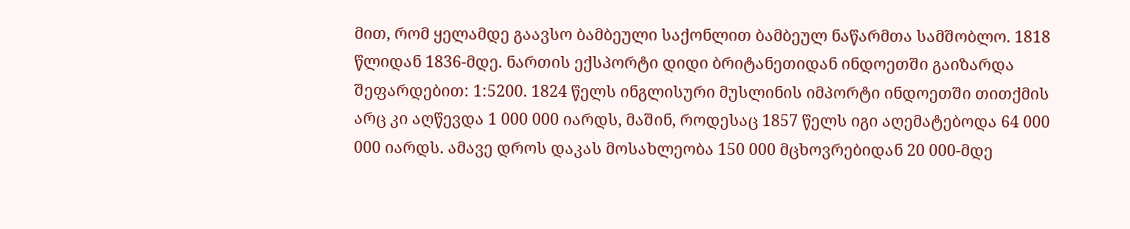მით, რომ ყელამდე გაავსო ბამბეული საქონლით ბამბეულ ნაწარმთა სამშობლო. 1818 წლიდან 1836-მდე. ნართის ექსპორტი დიდი ბრიტანეთიდან ინდოეთში გაიზარდა შეფარდებით: 1:5200. 1824 წელს ინგლისური მუსლინის იმპორტი ინდოეთში თითქმის არც კი აღწევდა 1 000 000 იარდს, მაშინ, როდესაც 1857 წელს იგი აღემატებოდა 64 000 000 იარდს. ამავე დროს დაკას მოსახლეობა 150 000 მცხოვრებიდან 20 000-მდე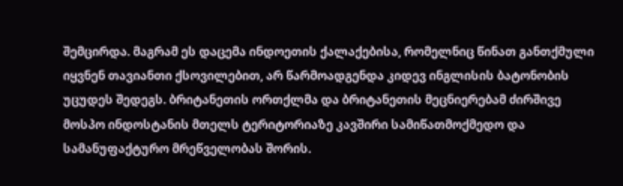შემცირდა. მაგრამ ეს დაცემა ინდოეთის ქალაქებისა, რომელნიც წინათ განთქმული იყვნენ თავიანთი ქსოვილებით, არ წარმოადგენდა კიდევ ინგლისის ბატონობის უცუდეს შედეგს. ბრიტანეთის ორთქლმა და ბრიტანეთის მეცნიერებამ ძირშივე მოსპო ინდოსტანის მთელს ტერიტორიაზე კავშირი სამიწათმოქმედო და სამანუფაქტურო მრეწველობას შორის.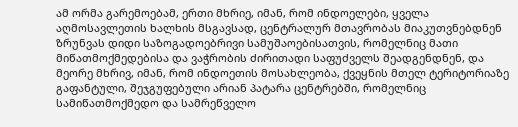ამ ორმა გარემოებამ, ერთი მხრიე, იმან, რომ ინდოელები, ყველა აღმოსავლეთის ხალხის მსგავსად, ცენტრალურ მთავრობას მიაკუთვნებდნენ ზრუნვას დიდი საზოგადოებრივი სამუშაოებისათვის, რომელნიც მათი მიწათმოქმედებისა და ვაჭრობის ძირითადი საფუძველს შეადგენდნენ, და მეორე მხრივ, იმან, რომ ინდოეთის მოსახლეობა, ქვეყნის მთელ ტერიტორიაზე გაფანტული, შეჯგუფებული არიან პატარა ცენტრებში, რომელნიც სამიწათმოქმედო და სამრეწველო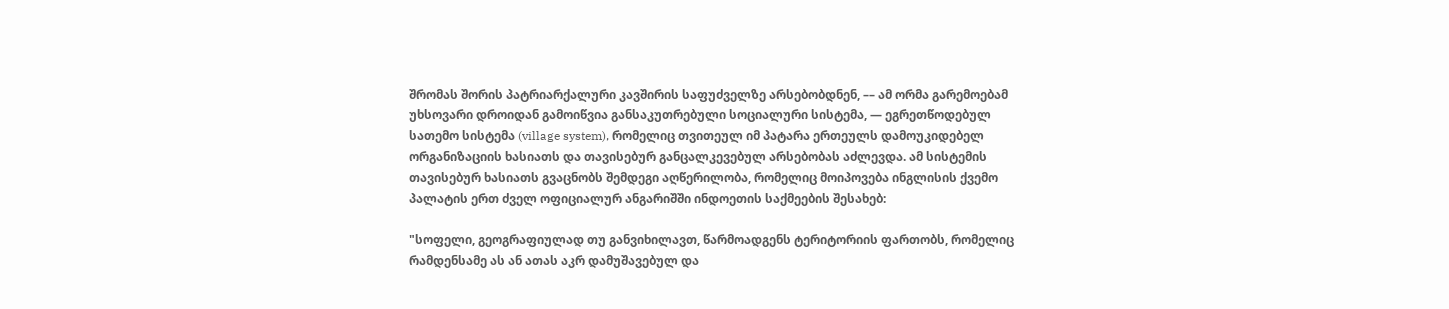შრომას შორის პატრიარქალური კავშირის საფუძველზე არსებობდნენ, –– ამ ორმა გარემოებამ უხსოვარი დროიდან გამოიწვია განსაკუთრებული სოციალური სისტემა, — ეგრეთწოდებულ სათემო სისტემა (village system), რომელიც თვითეულ იმ პატარა ერთეულს დამოუკიდებელ ორგანიზაციის ხასიათს და თავისებურ განცალკევებულ არსებობას აძლევდა. ამ სისტემის თავისებურ ხასიათს გვაცნობს შემდეგი აღწერილობა, რომელიც მოიპოვება ინგლისის ქვემო პალატის ერთ ძველ ოფიციალურ ანგარიშში ინდოეთის საქმეების შესახებ:

"სოფელი, გეოგრაფიულად თუ განვიხილავთ, წარმოადგენს ტერიტორიის ფართობს, რომელიც რამდენსამე ას ან ათას აკრ დამუშავებულ და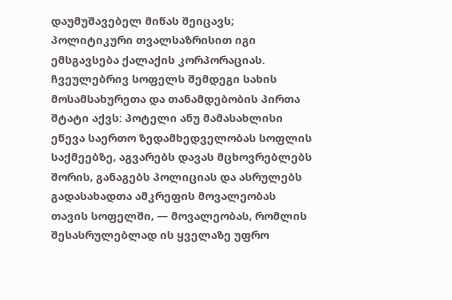დაუმუშავებელ მიწას შეიცავს; პოლიტიკური თვალსაზრისით იგი ემსგავსება ქალაქის კორპორაციას. ჩვეულებრივ სოფელს შემდეგი სახის მოსამსახურეთა და თანამდებობის პირთა შტატი აქვს: პოტელი ანუ მამასახლისი ეწევა საერთო ზედამხედველობას სოფლის საქმეებზე, აგვარებს დავას მცხოვრებლებს შორის, განაგებს პოლიციას და ასრულებს გადასახადთა ამკრეფის მოვალეობას თავის სოფელში, — მოვალეობას, რომლის შესასრულებლად ის ყველაზე უფრო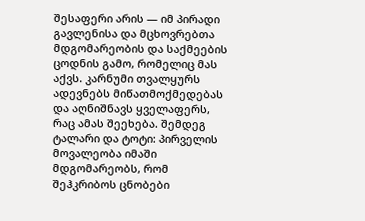შესაფერი არის — იმ პირადი გავლენისა და მცხოვრებთა მდგომარეობის და საქმეების ცოდნის გამო, რომელიც მას აქვს. კარნუმი თვალყურს ადევნებს მიწათმოქმედებას და აღნიშნავს ყველაფერს, რაც ამას შეეხება. შემდეგ ტალარი და ტოტი: პირველის მოვალეობა იმაში მდგომარეობს, რომ შეჰკრიბოს ცნობები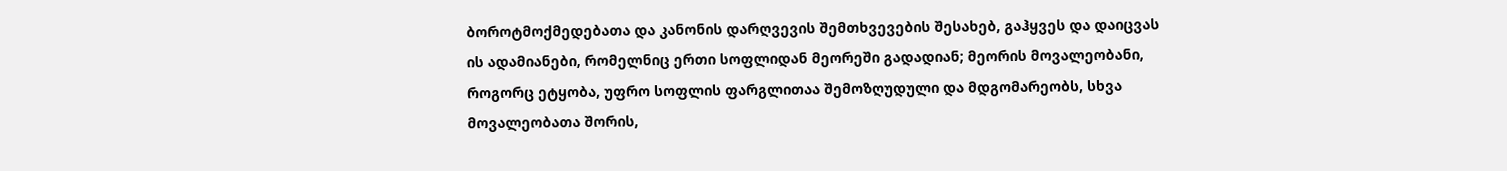ბოროტმოქმედებათა და კანონის დარღვევის შემთხვევების შესახებ, გაჰყვეს და დაიცვას ის ადამიანები, რომელნიც ერთი სოფლიდან მეორეში გადადიან; მეორის მოვალეობანი, როგორც ეტყობა, უფრო სოფლის ფარგლითაა შემოზღუდული და მდგომარეობს, სხვა მოვალეობათა შორის,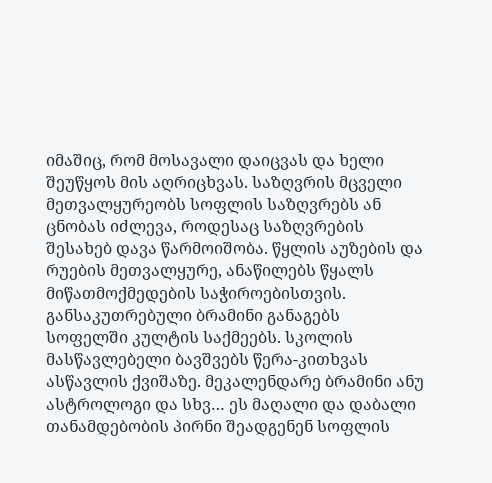იმაშიც, რომ მოსავალი დაიცვას და ხელი შეუწყოს მის აღრიცხვას. საზღვრის მცველი მეთვალყურეობს სოფლის საზღვრებს ან ცნობას იძლევა, როდესაც საზღვრების შესახებ დავა წარმოიშობა. წყლის აუზების და რუების მეთვალყურე, ანაწილებს წყალს მიწათმოქმედების საჭიროებისთვის. განსაკუთრებული ბრამინი განაგებს სოფელში კულტის საქმეებს. სკოლის მასწავლებელი ბავშვებს წერა-კითხვას ასწავლის ქვიშაზე. მეკალენდარე ბრამინი ანუ ასტროლოგი და სხვ… ეს მაღალი და დაბალი თანამდებობის პირნი შეადგენენ სოფლის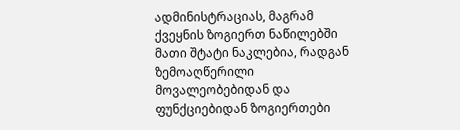ადმინისტრაციას, მაგრამ ქვეყნის ზოგიერთ ნაწილებში მათი შტატი ნაკლებია, რადგან ზემოაღწერილი მოვალეობებიდან და ფუნქციებიდან ზოგიერთები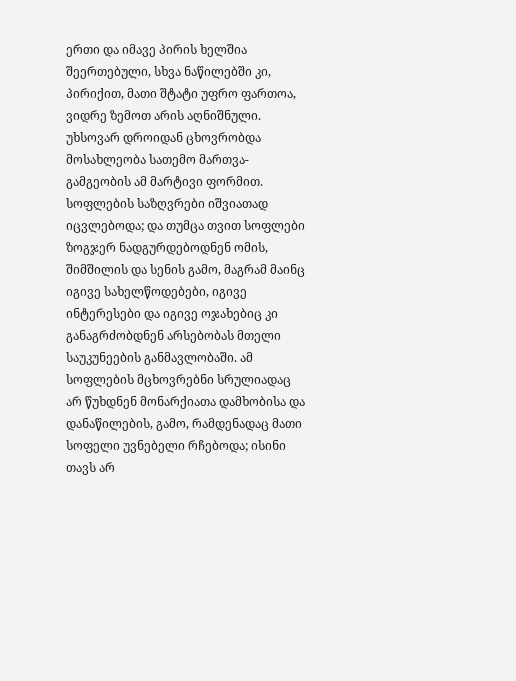ერთი და იმავე პირის ხელშია შეერთებული, სხვა ნაწილებში კი, პირიქით, მათი შტატი უფრო ფართოა, ვიდრე ზემოთ არის აღნიშნული. უხსოვარ დროიდან ცხოვრობდა მოსახლეობა სათემო მართვა-გამგეობის ამ მარტივი ფორმით. სოფლების საზღვრები იშვიათად იცვლებოდა; და თუმცა თვით სოფლები ზოგჯერ ნადგურდებოდნენ ომის, შიმშილის და სენის გამო, მაგრამ მაინც იგივე სახელწოდებები, იგივე ინტერესები და იგივე ოჯახებიც კი განაგრძობდნენ არსებობას მთელი საუკუნეების განმავლობაში. ამ სოფლების მცხოვრებნი სრულიადაც არ წუხდნენ მონარქიათა დამხობისა და დანაწილების, გამო, რამდენადაც მათი სოფელი უვნებელი რჩებოდა; ისინი თავს არ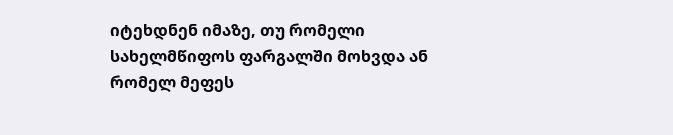იტეხდნენ იმაზე, თუ რომელი სახელმწიფოს ფარგალში მოხვდა ან რომელ მეფეს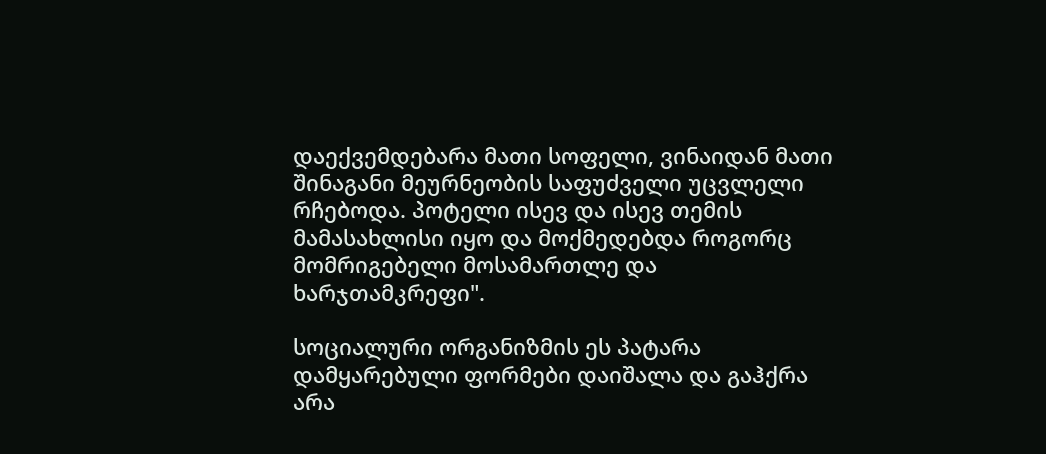დაექვემდებარა მათი სოფელი, ვინაიდან მათი შინაგანი მეურნეობის საფუძველი უცვლელი რჩებოდა. პოტელი ისევ და ისევ თემის მამასახლისი იყო და მოქმედებდა როგორც მომრიგებელი მოსამართლე და ხარჯთამკრეფი".

სოციალური ორგანიზმის ეს პატარა დამყარებული ფორმები დაიშალა და გაჰქრა არა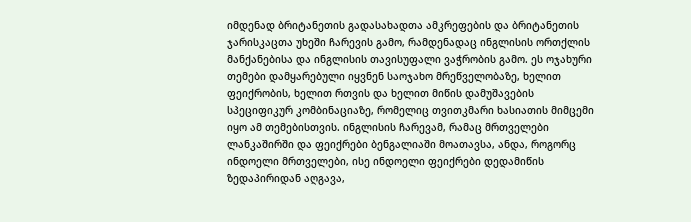იმდენად ბრიტანეთის გადასახადთა ამკრეფების და ბრიტანეთის ჯარისკაცთა უხეში ჩარევის გამო, რამდენადაც ინგლისის ორთქლის მანქანებისა და ინგლისის თავისუფალი ვაჭრობის გამო. ეს ოჯახური თემები დამყარებული იყვნენ საოჯახო მრეწველობაზე, ხელით ფეიქრობის, ხელით რთვის და ხელით მიწის დამუშავების სპეციფიკურ კომბინაციაზე, რომელიც თვითკმარი ხასიათის მიმცემი იყო ამ თემებისთვის. ინგლისის ჩარევამ, რამაც მრთველები ლანკაშირში და ფეიქრები ბენგალიაში მოათავსა, ანდა, როგორც ინდოელი მრთველები, ისე ინდოელი ფეიქრები დედამიწის ზედაპირიდან აღგავა,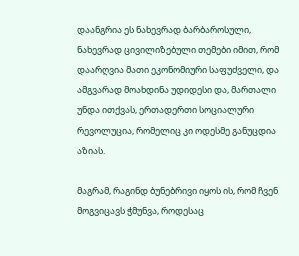დაანგრია ეს ნახევრად ბარბაროსული, ნახევრად ცივილიზებული თემები იმით, რომ დაარღვია მათი ეკონომიური საფუძველი, და ამგვარად მოახდინა უდიდესი და, მართალი უნდა ითქვას, ერთადერთი სოციალური რევოლუცია, რომელიც კი ოდესმე განუცდია აზიას.

მაგრამ, რაგინდ ბუნებრივი იყოს ის, რომ ჩვენ მოგვიცავს ჭმუნვა, როდესაც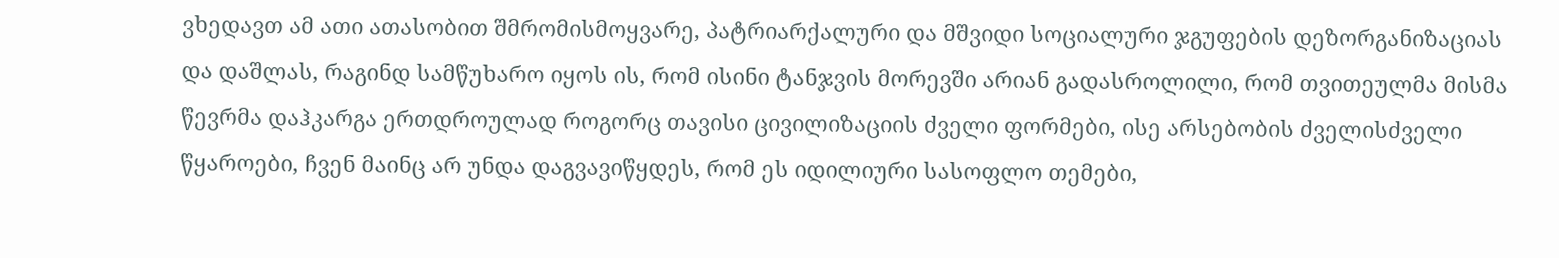ვხედავთ ამ ათი ათასობით შმრომისმოყვარე, პატრიარქალური და მშვიდი სოციალური ჯგუფების დეზორგანიზაციას და დაშლას, რაგინდ სამწუხარო იყოს ის, რომ ისინი ტანჯვის მორევში არიან გადასროლილი, რომ თვითეულმა მისმა წევრმა დაჰკარგა ერთდროულად როგორც თავისი ცივილიზაციის ძველი ფორმები, ისე არსებობის ძველისძველი წყაროები, ჩვენ მაინც არ უნდა დაგვავიწყდეს, რომ ეს იდილიური სასოფლო თემები,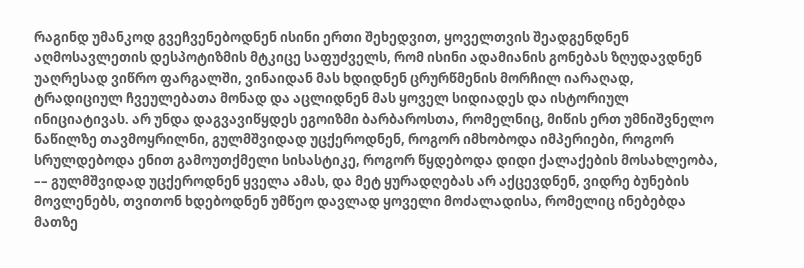რაგინდ უმანკოდ გვეჩვენებოდნენ ისინი ერთი შეხედვით, ყოველთვის შეადგენდნენ აღმოსავლეთის დესპოტიზმის მტკიცე საფუძველს, რომ ისინი ადამიანის გონებას ზღუდავდნენ უაღრესად ვიწრო ფარგალში, ვინაიდან მას ხდიდნენ ცრურწმენის მორჩილ იარაღად, ტრადიციულ ჩვეულებათა მონად და აცლიდნენ მას ყოველ სიდიადეს და ისტორიულ ინიციატივას. არ უნდა დაგვავიწყდეს ეგოიზმი ბარბაროსთა, რომელნიც, მიწის ერთ უმნიშვნელო ნაწილზე თავმოყრილნი, გულმშვიდად უცქეროდნენ, როგორ იმხობოდა იმპერიები, როგორ სრულდებოდა ენით გამოუთქმელი სისასტიკე, როგორ წყდებოდა დიდი ქალაქების მოსახლეობა, –– გულმშვიდად უცქეროდნენ ყველა ამას, და მეტ ყურადღებას არ აქცევდნენ, ვიდრე ბუნების მოვლენებს, თვითონ ხდებოდნენ უმწეო დავლად ყოველი მოძალადისა, რომელიც ინებებდა მათზე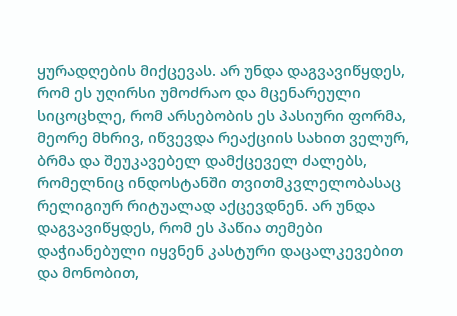ყურადღების მიქცევას. არ უნდა დაგვავიწყდეს, რომ ეს უღირსი უმოძრაო და მცენარეული სიცოცხლე, რომ არსებობის ეს პასიური ფორმა, მეორე მხრივ, იწვევდა რეაქციის სახით ველურ, ბრმა და შეუკავებელ დამქცეველ ძალებს, რომელნიც ინდოსტანში თვითმკვლელობასაც რელიგიურ რიტუალად აქცევდნენ. არ უნდა დაგვავიწყდეს, რომ ეს პაწია თემები დაჭიანებული იყვნენ კასტური დაცალკევებით და მონობით,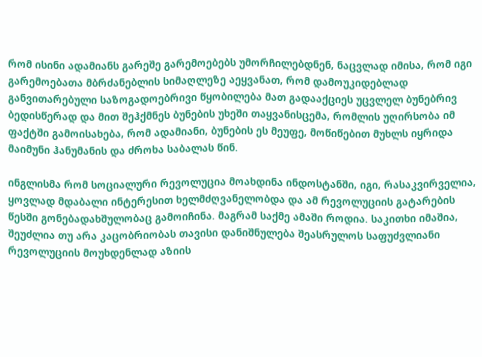რომ ისინი ადამიანს გარეშე გარემოებებს უმორჩილებდნენ, ნაცვლად იმისა, რომ იგი გარემოებათა მბრძანებლის სიმაღლეზე აეყვანათ, რომ დამოუკიდებლად განვითარებული საზოგადოებრივი წყობილება მათ გადააქციეს უცვლელ ბუნებრივ ბედისწერად და მით შეჰქმნეს ბუნების უხეში თაყვანისცემა, რომლის უღირსობა იმ ფაქტში გამოისახება, რომ ადამიანი, ბუნების ეს მეუფე, მოწიწებით მუხლს იყრიდა მაიმუნი ჰანუმანის და ძროხა საბალას წინ.

ინგლისმა რომ სოციალური რევოლუცია მოახდინა ინდოსტანში, იგი, რასაკვირველია, ყოვლად მდაბალი ინტერესით ხელმძღვანელობდა და ამ რევოლუციის გატარების წესში გონებადახშულობაც გამოიჩინა. მაგრამ საქმე ამაში როდია. საკითხი იმაშია, შეუძლია თუ არა კაცობრიობას თავისი დანიშნულება შეასრულოს საფუძვლიანი რევოლუციის მოუხდენლად აზიის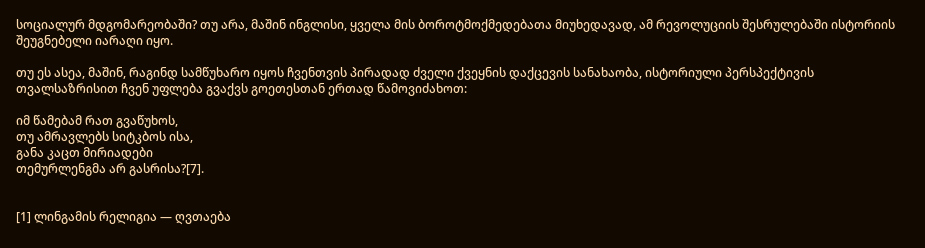სოციალურ მდგომარეობაში? თუ არა, მაშინ ინგლისი, ყველა მის ბოროტმოქმედებათა მიუხედავად, ამ რევოლუციის შესრულებაში ისტორიის შეუგნებელი იარაღი იყო.

თუ ეს ასეა, მაშინ, რაგინდ სამწუხარო იყოს ჩვენთვის პირადად ძველი ქვეყნის დაქცევის სანახაობა, ისტორიული პერსპექტივის თვალსაზრისით ჩვენ უფლება გვაქვს გოეთესთან ერთად წამოვიძახოთ:

იმ წამებამ რათ გვაწუხოს,
თუ ამრავლებს სიტკბოს ისა,
განა კაცთ მირიადები
თემურლენგმა არ გასრისა?[7].


[1] ლინგამის რელიგია — ღვთაება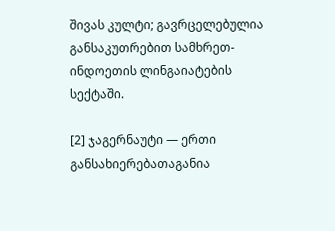შივას კულტი; გავრცელებულია განსაკუთრებით სამხრეთ-ინდოეთის ლინგაიატების სექტაში.

[2] ჯაგერნაუტი — ერთი განსახიერებათაგანია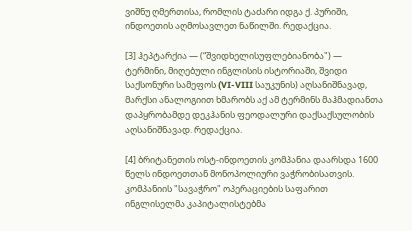ვიშნუ ღმერთისა, რომლის ტაძარი იდგა ქ. პურიში, ინდოეთის აღმოსავლეთ ნაწილში. რედაქცია.

[3] ჰეპტარქია — (“შვიდხელისუფლებიანობა") — ტერმინი, მიღებული ინგლისის ისტორიაში, შვიდი საქსონური სამეფოს (VI-VIII საუკუნის) აღსანიშნავად, მარქსი ანალოგიით ხმარობს აქ ამ ტერმინს მაჰმადიანთა დაპყრობამდე დეკჰანის ფეოდალური დაქსაქსულობის აღსანიშნავად. რედაქცია.

[4] ბრიტანეთის ოსტ-ინდოეთის კომპანია დაარსდა 1600 წელს ინდოეთთან მონოპოლიური ვაჭრობისათვის. კომპანიის "სავაჭრო" ოპერაციების საფარით ინგლისელმა კაპიტალისტებმა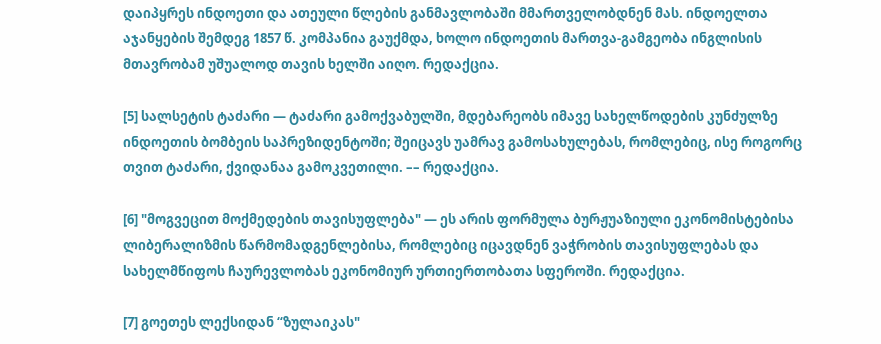დაიპყრეს ინდოეთი და ათეული წლების განმავლობაში მმართველობდნენ მას. ინდოელთა აჯანყების შემდეგ 1857 წ. კომპანია გაუქმდა, ხოლო ინდოეთის მართვა-გამგეობა ინგლისის მთავრობამ უშუალოდ თავის ხელში აიღო. რედაქცია.

[5] სალსეტის ტაძარი — ტაძარი გამოქვაბულში, მდებარეობს იმავე სახელწოდების კუნძულზე ინდოეთის ბომბეის საპრეზიდენტოში; შეიცავს უამრავ გამოსახულებას, რომლებიც, ისე როგორც თვით ტაძარი, ქვიდანაა გამოკვეთილი. –– რედაქცია.

[6] "მოგვეცით მოქმედების თავისუფლება" — ეს არის ფორმულა ბურჟუაზიული ეკონომისტებისა ლიბერალიზმის წარმომადგენლებისა, რომლებიც იცავდნენ ვაჭრობის თავისუფლებას და სახელმწიფოს ჩაურევლობას ეკონომიურ ურთიერთობათა სფეროში. რედაქცია.

[7] გოეთეს ლექსიდან “ზულაიკას"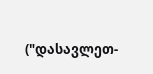("დასავლეთ-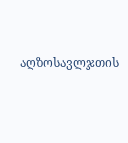აღზოსავლჯთის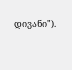დივანი").